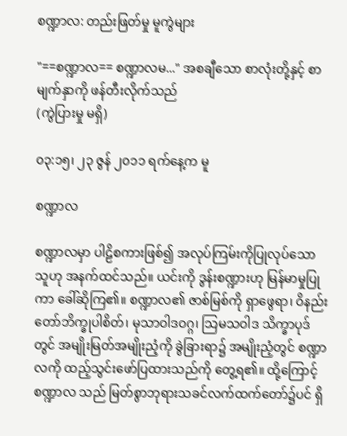စဏ္ဍာလ: တည်းဖြတ်မှု မူကွဲများ

"==စဏ္ဍာလ== စဏ္ဍာလမ..." အစချီသော စာလုံးတို့နှင့် စာမျက်နှာကို ဖန်တီးလိုက်သည်
(ကွဲပြားမှု မရှိ)

၀၃:၁၅၊ ၂၃ ဇွန် ၂၀၁၁ ရက်နေ့က မူ

စဏ္ဍာလ

စဏ္ဍာလမှာ ပါဠိစကားဖြစ်၍ အလုပ်ကြမ်းကိုပြုလုပ်သော သူဟု အနက်ထင်သည်။ ယင်းကို ဒွန်းစဏ္ဍားဟု မြန်မာမှုပြု ကာ ခေါ်ဆိုကြ၏။ စဏ္ဍာလ၏ ဇာစ်မြစ်ကို ရှာဖွေရာ၊ ဝိနည်း တော်ဘိက္ခုပါစိတ်၊ မုသာဝါဒဝဂ္ဂ၊ သြမသဝါဒ သိက္ခာပုဒ်တွင် အမျိုးမြတ်အမျိုးညံ့ကို ခွဲခြားရာ၌ အမျိုးညံ့တွင် စဏ္ဍာလကို ထည့်သွင်းဖော်ပြထားသည်ကို တွေ့ရ၏။ ထို့ကြောင့် စဏ္ဍာလ သည် မြတ်စွာဘုရားသခင်လက်ထက်တော်၌ပင် ရှိ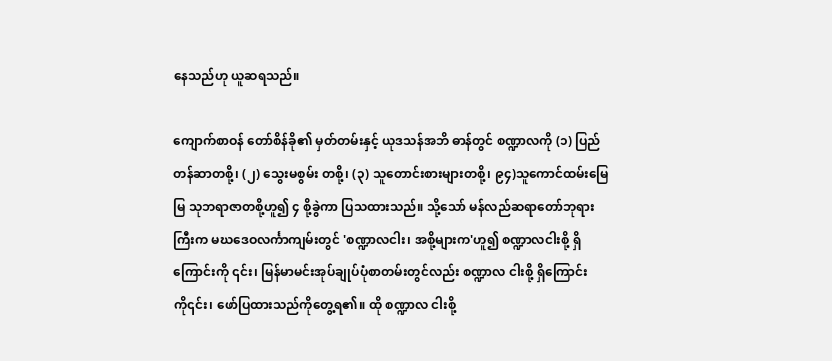နေသည်ဟု ယူဆရသည်။

ကျောက်စာဝန် တော်စိန်ခို၏ မှတ်တမ်းနှင့် ယုဒသန်အဘိ ဓာန်တွင် စဏ္ဍာလကို (၁) ပြည်တန်ဆာတစို့၊ (၂) သွေးမစွမ်း တစို့၊ (၃) သူတောင်းစားများတစို့၊ ၉၄)သူကောင်ထမ်းမြေမြ သုဘရာဇာတစို့ဟူ၍ ၄ စို့ခွဲကာ ပြသထားသည်။ သို့သော် မန်လည်ဆရာတော်ဘုရားကြီးက မဃဒေဝလင်္ကာကျမ်းတွင် 'စဏ္ဍာလငါး၊ အစို့များက'ဟူ၍ စဏ္ဍာလငါးစို့ ရှိကြောင်းကို ၎င်း၊ မြန်မာမင်းအုပ်ချုပ်ပုံစာတမ်းတွင်လည်း စဏ္ဍာလ ငါးစို့ ရှိကြောင်းကို၎င်း၊ ဖော်ပြထားသည်ကိုတွေ့ရ၏။ ထို စဏ္ဍာလ ငါးစို့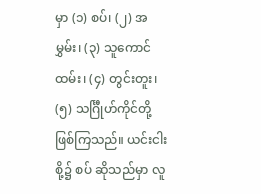မှာ (၁) စပ်၊ (၂) အမွှမ်း၊ (၃) သူကောင် ထမ်း၊ (၄) တွင်းတူး၊ (၅) သင်္ဂြီုဟ်ကိုင်တို့ဖြစ်ကြသည်။ ယင်းငါးစို့၌ စပ် ဆိုသည်မှာ လူ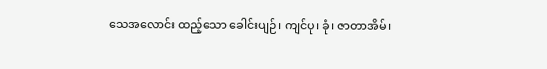သေအလောင်း ထည့်သော ခေါင်းပျဉ်၊ ကျင်ပု၊ ခုံ၊ ဇာတာအိမ်၊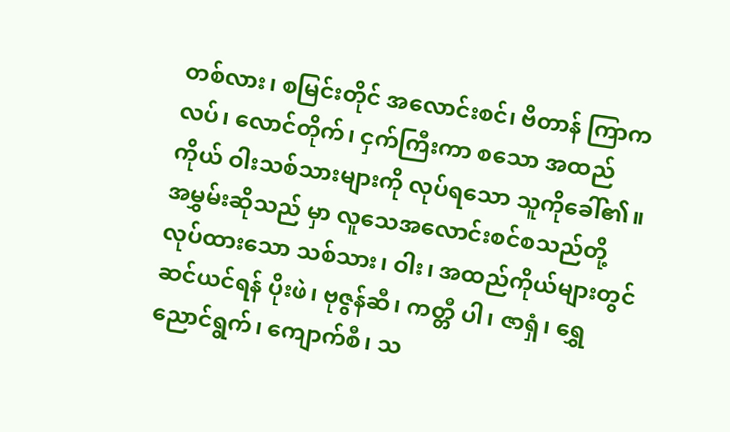တစ်လား၊ စမြင်းတိုင် အလောင်းစင်၊ ဗိတာန် ကြာကလပ်၊ လောင်တိုက်၊ ငှက်ကြီးကာ စသော အထည်ကိုယ် ဝါးသစ်သားများကို လုပ်ရသော သူကိုခေါ်၏။ အမွှမ်းဆိုသည် မှာ လူသေအလောင်းစင်စသည်တို့ လုပ်ထားသော သစ်သား၊ ဝါး၊ အထည်ကိုယ်များတွင် ဆင်ယင်ရန် ပိုးဖဲ၊ ဗုဇွန်ဆီ၊ ကတ္တီ ပါ၊ ဇာရှံ၊ ရွှေညောင်ရွက်၊ ကျောက်စီ၊ သ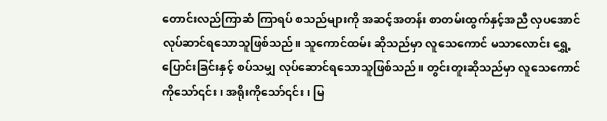တောင်းလည်ကြာဆံ ကြာရပ် စသည်များကို အဆင့်အတန်း စာတမ်းထွက်နှင့်အညီ လှပအောင် လုပ်ဆာင်ရသောသူဖြစ်သည်။ သူကောင်ထမ်း ဆိုသည်မှာ လူသေကောင် မသာလောင်း ရွှေ့ပြောင်းခြင်းနှင့် စပ်သမျှ လုပ်ဆောင်ရသောသူဖြစ်သည်။ တွင်းတူးဆိုသည်မှာ လူသေကောင်ကိုသော်၎င်း၊ အရိုးကိုသော်၎င်း၊ မြ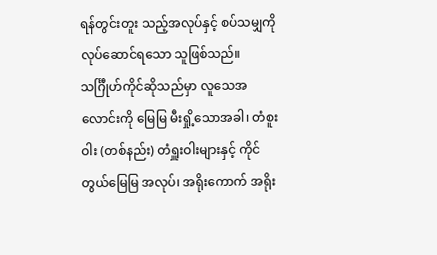ရန်တွင်းတူး သည့်အလုပ်နှင့် စပ်သမျှကို လုပ်ဆောင်ရသော သူဖြစ်သည်။ သင်္ဂြီုဟ်ကိုင်ဆိုသည်မှာ လူသေအလောင်းကို မြေမြ မီးရှို့သောအခါ၊ တံစူးဝါး (တစ်နည်း) တံရှူးဝါးများနှင့် ကိုင် တွယ်မြေမြ အလုပ်၊ အရိုးကောက် အရိုး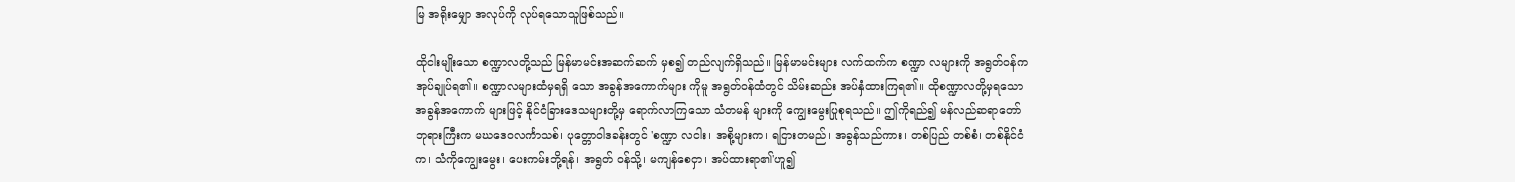မြ အရိုးမျှော အလုပ်ကို လုပ်ရသောသူဖြစ်သည်။

ထိုငါးမျိုးသော စဏ္ဍာလတို့သည် မြန်မာမင်းအဆက်ဆက် မှစ၍ တည်လျက်ရှိသည်။ မြန်မာမင်းများ လက်ထက်က စဏ္ဍာ လများကို အရွတ်ဝန်က အုပ်ချုပ်ရ၏။ စဏ္ဍာလများထံမှရရှိ သော အခွန်အကောက်များ ကိုမူ အရွတ်ဝန်ထံတွင် သိမ်းဆည်း အပ်နှံထားကြရ၏။ ထိုစဏ္ဍာလတို့မှရသော အခွန်အကောက် များဖြင့် နိုင်ငံခြားဒေသများတို့မှ ရောက်လာကြသော သံတမန် များကို ကျွေးမွေးပြုစုရသည်။ ဤကိုရည်၍ မန်လည်ဆရာတော် ဘုရားကြီးက မဃဒေဝလင်္ကာသစ်၊ ပုတ္တောဝါဒခန်းတွင် 'စဏ္ဍာ လငါး၊ အစို့များက၊ ရငြားတမည်၊ အခွန်သည်ကား၊ တစ်ပြည် တစ်စံ၊ တစ်နိုင်ငံက၊ သံကိုကျွေးမွေး၊ ပေးကမ်းဘို့ရန်၊ အရွတ် ဝန်သို့၊ မကျန်စေငှာ၊ အပ်ထားရာ၏'ဟူ၍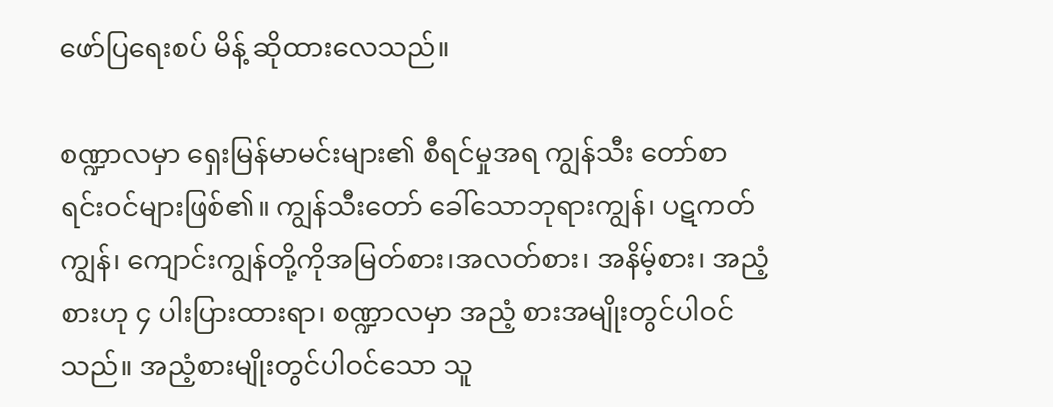ဖော်ပြရေးစပ် မိန့် ဆိုထားလေသည်။

စဏ္ဍာလမှာ ရှေးမြန်မာမင်းများ၏ စီရင်မှုအရ ကျွန်သီး တော်စာရင်းဝင်များဖြစ်၏။ ကျွန်သီးတော် ခေါ်သောဘုရားကျွန်၊ ပဋကတ်ကျွန်၊ ကျောင်းကျွန်တို့ကိုအမြတ်စား၊အလတ်စား၊ အနိမ့်စား၊ အညံ့စားဟု ၄ ပါးပြားထားရာ၊ စဏ္ဍာလမှာ အညံ့ စားအမျိုးတွင်ပါဝင်သည်။ အညံ့စားမျိုးတွင်ပါဝင်သော သူ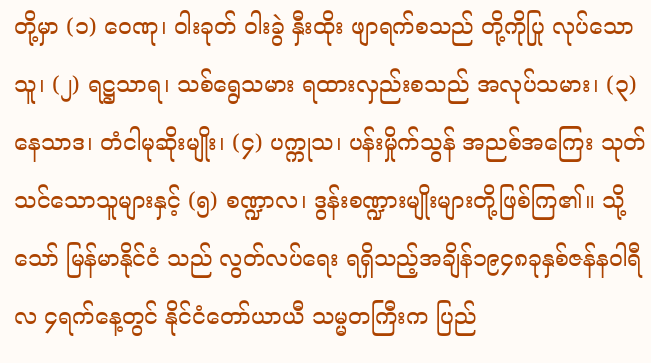တို့မှာ (၁) ဝေဏု၊ ဝါးခုတ် ဝါးခွဲ နှီးထိုး ဖျာရက်စသည် တို့ကိုပြု လုပ်သောသူ၊ (၂) ရဋ္ဌသာရ၊ သစ်ရွေသမား ရထားလှည်းစသည် အလုပ်သမား၊ (၃) နေသာဒ၊ တံငါမုဆိုးမျိုး၊ (၄) ပက္ကုသ၊ ပန်းမှိုက်သွန် အညစ်အကြေး သုတ်သင်သောသူများနှင့် (၅) စဏ္ဍာလ၊ ဒွန်းစဏ္ဍားမျိုးများတို့ဖြစ်ကြ၏။ သို့သော် မြန်မာနိုင်ငံ သည် လွတ်လပ်ရေး ရရှိသည့်အချိန်၁၉၄၈ခုနှစ်ဇန်နဝါရီလ ၄ရက်နေ့တွင် နိုင်ငံတော်ယာယီ သမ္မတကြီးက ပြည်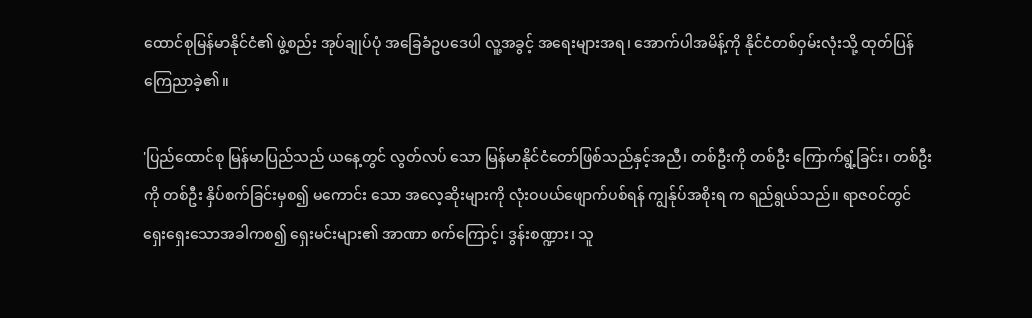ထောင်စုမြန်မာနိုင်ငံ၏ ဖွဲ့စည်း အုပ်ချုပ်ပုံ အခြေခံဥပဒေပါ လူ့အခွင့် အရေးများအရ၊ အောက်ပါအမိန့်ကို နိုင်ငံတစ်ဝှမ်းလုံးသို့ ထုတ်ပြန်ကြေညာခဲ့၏။

'ပြည်ထောင်စု မြန်မာပြည်သည် ယနေ့တွင် လွတ်လပ် သော မြန်မာနိုင်ငံတော်ဖြစ်သည်နှင့်အညီ၊ တစ်ဦးကို တစ်ဦး ကြောက်ရွံ့ခြင်း၊ တစ်ဦးကို တစ်ဦး နှိပ်စက်ခြင်းမှစ၍ မကောင်း သော အလေ့ဆိုးများကို လုံးဝပယ်ဖျောက်ပစ်ရန် ကျွန်ုပ်အစိုးရ က ရည်ရွယ်သည်။ ရာဇဝင်တွင် ရှေးရှေးသောအခါကစ၍ ရှေးမင်းများ၏ အာဏာ စက်ကြောင့်၊ ဒွန်းစဏ္ဍား၊ သူ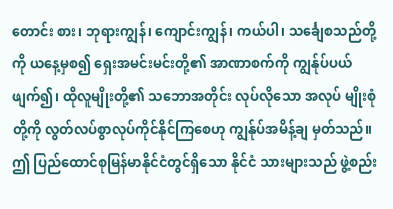တောင်း စား၊ ဘုရားကျွန်၊ ကျောင်းကျွန်၊ ကယ်ပါ၊ သင်္ချေစသည်တို့ကို ယနေ့မှစ၍ ရှေးအမင်းမင်းတို့၏ အာဏာစက်ကို ကျွန်ုပ်ပယ် ဖျက်၍၊ ထိုလူမျိုးတို့၏ သဘောအတိုင်း လုပ်လိုသော အလုပ် မျိုးစုံတို့ကို လွတ်လပ်စွာလုပ်ကိုင်နိုင်ကြစေဟု ကျွန်ုပ်အမိန့်ချ မှတ်သည်။ ဤ ပြည်ထောင်စုမြန်မာနိုင်ငံတွင်ရှိသော နိုင်ငံ သားများသည် ဖွဲ့စည်း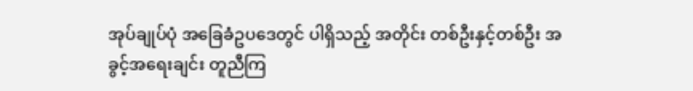အုပ်ချုပ်ပုံ အခြေခံဥပဒေတွင် ပါရှိသည့် အတိုင်း တစ်ဦးနှင့်တစ်ဦး အခွင့်အရေးချင်း တူညီကြ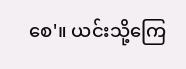စေ'။ ယင်းသို့ကြေ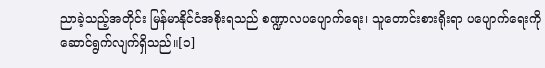ညာခဲ့သည့်အတိုင်း မြန်မာနိုင်ငံအစိုးရသည် စဏ္ဍာလပပျောက်ရေး၊ သူတောင်းစားရိုးရာ ပပျောက်ရေးကို ဆောင်ရွက်လျက်ရှိသည်။[၁]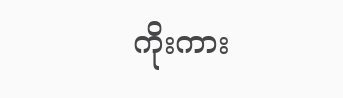ကိုးကား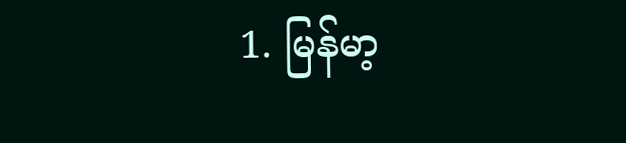1. မြန်မာ့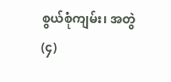စွယ်စုံကျမ်း၊ အတွဲ(၄)